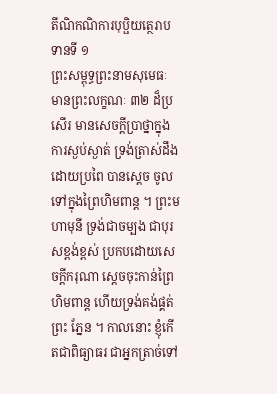តីណិកណិការបុប្ផិយត្ថេរាបទានទី ១
ព្រះសម្ពុទ្ធព្រះនាមសុមេធៈ មានព្រះលក្ខណៈ ៣២ ដ៏ប្រសើរ មានសេចក្តីប្រាថ្នាក្នុងការស្ងប់ស្ងាត់ ទ្រង់ត្រាស់ដឹងដោយប្រពៃ បានស្តេច ចូលទៅក្នុងព្រៃហិមពាន្ត ។ ព្រះមហាមុនី ទ្រង់ជាចម្បង ជាបុរសខ្ពង់ខ្ពស់ ប្រកបដោយសេចក្តីករុណា ស្តេចចុះកាន់ព្រៃហិមពាន្ត ហើយទ្រង់គង់ផ្គត់ព្រះ ភ្នែន ។ កាលនោះ ខ្ញុំកើតជាពិធ្យាធរ ជាអ្នកត្រាច់ទៅ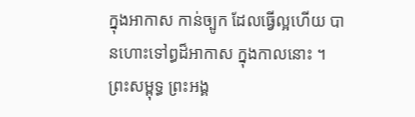ក្នុងអាកាស កាន់ច្បូក ដែលធ្វើល្អហើយ បានហោះទៅព្ធដ៏អាកាស ក្នុងកាលនោះ ។ ព្រះសម្ពុទ្ធ ព្រះអង្គ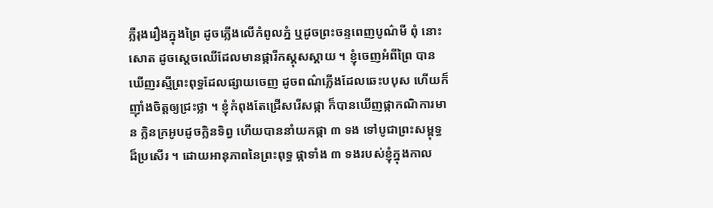ភ្លឺរុងរឿងក្នុងព្រៃ ដូចភ្លើងលើកំពូលភ្នំ ឬដូចព្រះចន្ទពេញបូណ៌មី ពុំ នោះសោត ដូចស្តេចឈើដែលមានផ្ការីកស្គុសស្គាយ ។ ខ្ញុំចេញអំពីព្រៃ បានឃើញរស្មីព្រះពុទ្ធដែលផ្សាយចេញ ដូចពណ៌ភ្លើងដែលឆេះបបុស ហើយក៏ ញ៉ាំងចិត្តឲ្យជ្រះថ្លា ។ ខ្ញុំកំពុងតែជ្រើសរើសផ្កា ក៏បានឃើញផ្កាកណិការមាន ក្លិនក្រអូបដូចក្លិនទិព្វ ហើយបាននាំយកផ្កា ៣ ទង ទៅបូជាព្រះសម្ពុទ្ធ ដ៏ប្រសើរ ។ ដោយអានុភាពនៃព្រះពុទ្ធ ផ្កាទាំង ៣ ទងរបស់ខ្ញុំក្នុងកាល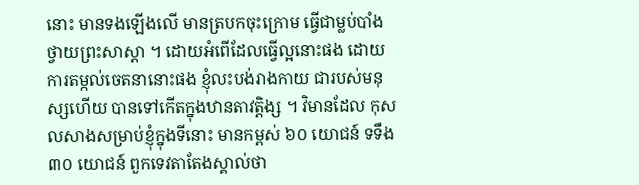នោះ មានទងឡើងលើ មានត្របកចុះក្រោម ធ្វើជាម្លប់បាំងថ្វាយព្រះសាស្តា ។ ដោយអំពើដែលធ្វើល្អនោះផង ដោយការតម្កល់ចេតនានោះផង ខ្ញុំលះបង់រាងកាយ ជារបស់មនុស្សហើយ បានទៅកើតក្នុងឋានតាវត្តិង្ស ។ វិមានដែល កុសលសាងសម្រាប់ខ្ញុំក្នុងទីនោះ មានកម្ពស់ ៦០ យោជន៍ ទទឹង ៣០ យោជន៍ ពួកទេវតាតែងស្គាល់ថា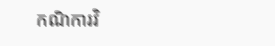កណិការវិ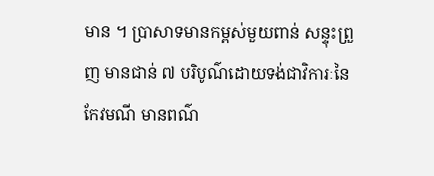មាន ។ ប្រាសាទមានកម្ពស់មួយពាន់ សន្ទុះព្រួញ មានជាន់ ៧ បរិបូណ៌ដោយទង់ជាវិការៈនៃកែវមណី មានពណ៌